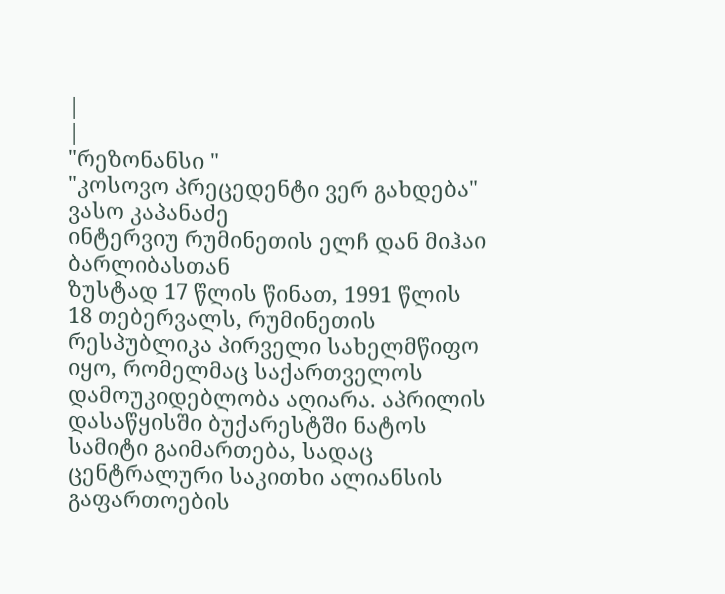|
|
"რეზონანსი "
"კოსოვო პრეცედენტი ვერ გახდება" ვასო კაპანაძე
ინტერვიუ რუმინეთის ელჩ დან მიჰაი ბარლიბასთან
ზუსტად 17 წლის წინათ, 1991 წლის 18 თებერვალს, რუმინეთის რესპუბლიკა პირველი სახელმწიფო იყო, რომელმაც საქართველოს დამოუკიდებლობა აღიარა. აპრილის დასაწყისში ბუქარესტში ნატოს სამიტი გაიმართება, სადაც ცენტრალური საკითხი ალიანსის გაფართოების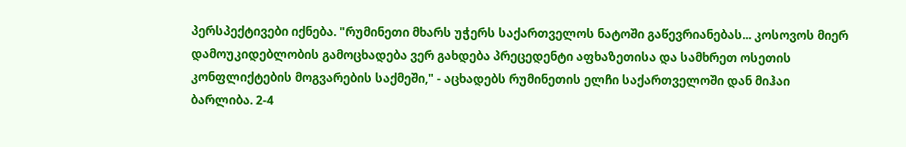პერსპექტივები იქნება. "რუმინეთი მხარს უჭერს საქართველოს ნატოში გაწევრიანებას... კოსოვოს მიერ დამოუკიდებლობის გამოცხადება ვერ გახდება პრეცედენტი აფხაზეთისა და სამხრეთ ოსეთის კონფლიქტების მოგვარების საქმეში," - აცხადებს რუმინეთის ელჩი საქართველოში დან მიჰაი ბარლიბა. 2-4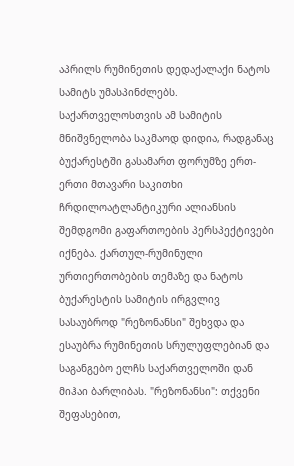აპრილს რუმინეთის დედაქალაქი ნატოს სამიტს უმასპინძლებს. საქართველოსთვის ამ სამიტის მნიშვნელობა საკმაოდ დიდია, რადგანაც ბუქარესტში გასამართ ფორუმზე ერთ-ერთი მთავარი საკითხი ჩრდილოატლანტიკური ალიანსის შემდგომი გაფართოების პერსპექტივები იქნება. ქართულ-რუმინული ურთიერთობების თემაზე და ნატოს ბუქარესტის სამიტის ირგვლივ სასაუბროდ "რეზონანსი" შეხვდა და ესაუბრა რუმინეთის სრულუფლებიან და საგანგებო ელჩს საქართველოში დან მიჰაი ბარლიბას. "რეზონანსი": თქვენი შეფასებით,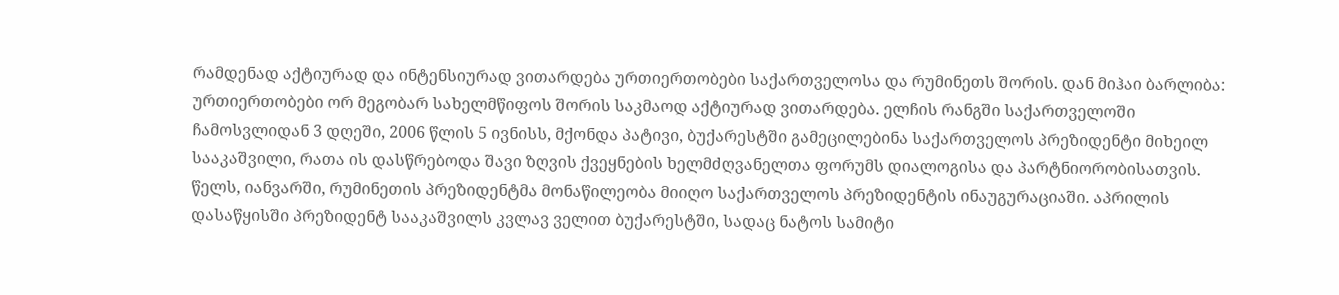რამდენად აქტიურად და ინტენსიურად ვითარდება ურთიერთობები საქართველოსა და რუმინეთს შორის. დან მიჰაი ბარლიბა: ურთიერთობები ორ მეგობარ სახელმწიფოს შორის საკმაოდ აქტიურად ვითარდება. ელჩის რანგში საქართველოში ჩამოსვლიდან 3 დღეში, 2006 წლის 5 ივნისს, მქონდა პატივი, ბუქარესტში გამეცილებინა საქართველოს პრეზიდენტი მიხეილ სააკაშვილი, რათა ის დასწრებოდა შავი ზღვის ქვეყნების ხელმძღვანელთა ფორუმს დიალოგისა და პარტნიორობისათვის. წელს, იანვარში, რუმინეთის პრეზიდენტმა მონაწილეობა მიიღო საქართველოს პრეზიდენტის ინაუგურაციაში. აპრილის დასაწყისში პრეზიდენტ სააკაშვილს კვლავ ველით ბუქარესტში, სადაც ნატოს სამიტი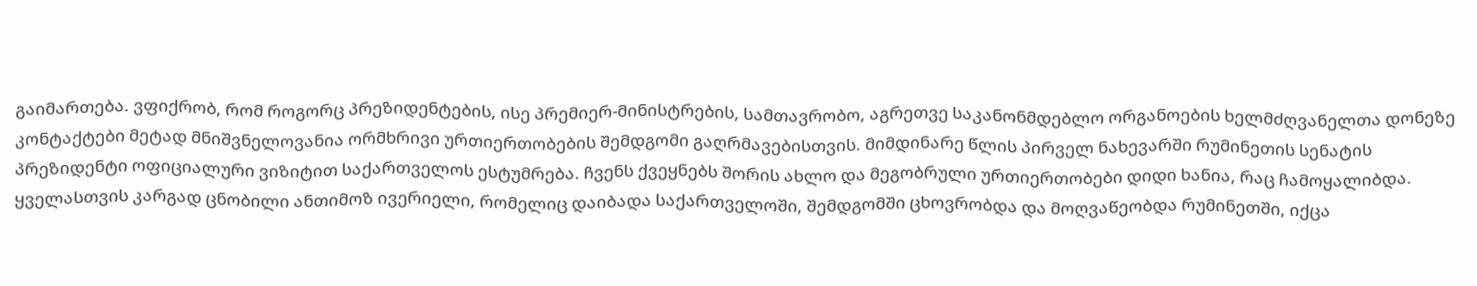გაიმართება. ვფიქრობ, რომ როგორც პრეზიდენტების, ისე პრემიერ-მინისტრების, სამთავრობო, აგრეთვე საკანონმდებლო ორგანოების ხელმძღვანელთა დონეზე კონტაქტები მეტად მნიშვნელოვანია ორმხრივი ურთიერთობების შემდგომი გაღრმავებისთვის. მიმდინარე წლის პირველ ნახევარში რუმინეთის სენატის პრეზიდენტი ოფიციალური ვიზიტით საქართველოს ესტუმრება. ჩვენს ქვეყნებს შორის ახლო და მეგობრული ურთიერთობები დიდი ხანია, რაც ჩამოყალიბდა. ყველასთვის კარგად ცნობილი ანთიმოზ ივერიელი, რომელიც დაიბადა საქართველოში, შემდგომში ცხოვრობდა და მოღვაწეობდა რუმინეთში, იქცა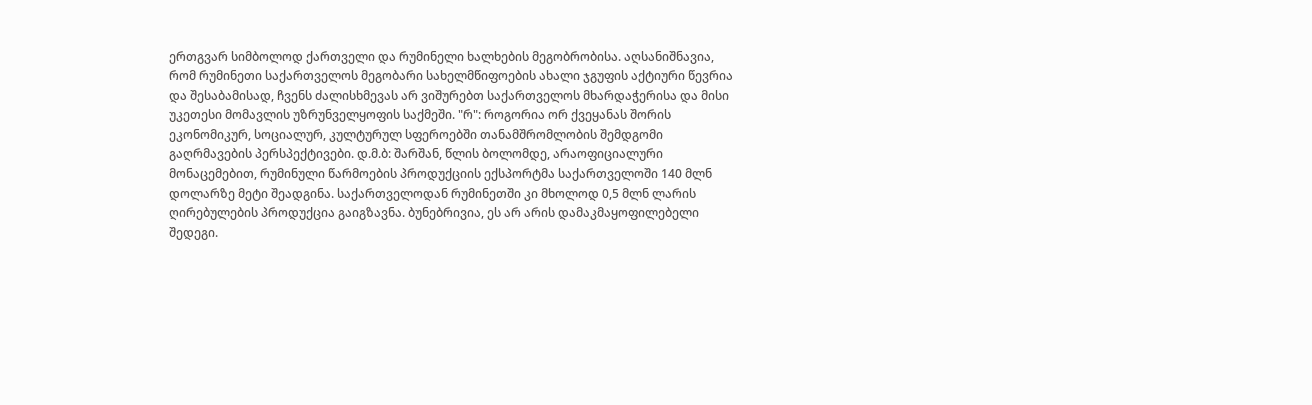ერთგვარ სიმბოლოდ ქართველი და რუმინელი ხალხების მეგობრობისა. აღსანიშნავია, რომ რუმინეთი საქართველოს მეგობარი სახელმწიფოების ახალი ჯგუფის აქტიური წევრია და შესაბამისად, ჩვენს ძალისხმევას არ ვიშურებთ საქართველოს მხარდაჭერისა და მისი უკეთესი მომავლის უზრუნველყოფის საქმეში. "რ": როგორია ორ ქვეყანას შორის ეკონომიკურ, სოციალურ, კულტურულ სფეროებში თანამშრომლობის შემდგომი გაღრმავების პერსპექტივები. დ.მ.ბ: შარშან, წლის ბოლომდე, არაოფიციალური მონაცემებით, რუმინული წარმოების პროდუქციის ექსპორტმა საქართველოში 140 მლნ დოლარზე მეტი შეადგინა. საქართველოდან რუმინეთში კი მხოლოდ 0,5 მლნ ლარის ღირებულების პროდუქცია გაიგზავნა. ბუნებრივია, ეს არ არის დამაკმაყოფილებელი შედეგი.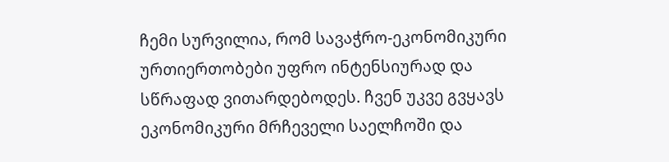ჩემი სურვილია, რომ სავაჭრო-ეკონომიკური ურთიერთობები უფრო ინტენსიურად და სწრაფად ვითარდებოდეს. ჩვენ უკვე გვყავს ეკონომიკური მრჩეველი საელჩოში და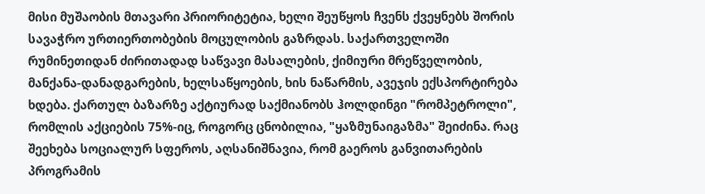მისი მუშაობის მთავარი პრიორიტეტია, ხელი შეუწყოს ჩვენს ქვეყნებს შორის სავაჭრო ურთიერთობების მოცულობის გაზრდას. საქართველოში რუმინეთიდან ძირითადად საწვავი მასალების, ქიმიური მრეწველობის, მანქანა-დანადგარების, ხელსაწყოების, ხის ნაწარმის, ავეჯის ექსპორტირება ხდება. ქართულ ბაზარზე აქტიურად საქმიანობს ჰოლდინგი "რომპეტროლი", რომლის აქციების 75%-იც, როგორც ცნობილია, "ყაზმუნაიგაზმა" შეიძინა. რაც შეეხება სოციალურ სფეროს, აღსანიშნავია, რომ გაეროს განვითარების პროგრამის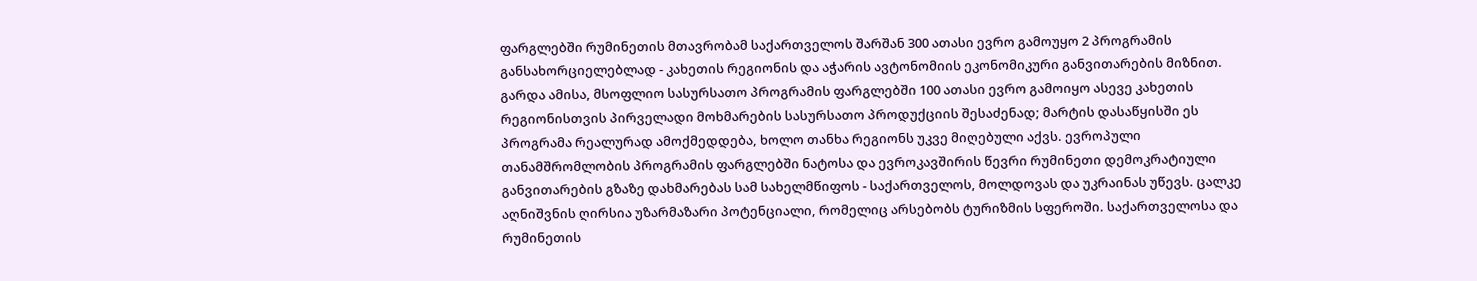ფარგლებში რუმინეთის მთავრობამ საქართველოს შარშან 300 ათასი ევრო გამოუყო 2 პროგრამის განსახორციელებლად - კახეთის რეგიონის და აჭარის ავტონომიის ეკონომიკური განვითარების მიზნით. გარდა ამისა, მსოფლიო სასურსათო პროგრამის ფარგლებში 100 ათასი ევრო გამოიყო ასევე კახეთის რეგიონისთვის პირველადი მოხმარების სასურსათო პროდუქციის შესაძენად; მარტის დასაწყისში ეს პროგრამა რეალურად ამოქმედდება, ხოლო თანხა რეგიონს უკვე მიღებული აქვს. ევროპული თანამშრომლობის პროგრამის ფარგლებში ნატოსა და ევროკავშირის წევრი რუმინეთი დემოკრატიული განვითარების გზაზე დახმარებას სამ სახელმწიფოს - საქართველოს, მოლდოვას და უკრაინას უწევს. ცალკე აღნიშვნის ღირსია უზარმაზარი პოტენციალი, რომელიც არსებობს ტურიზმის სფეროში. საქართველოსა და რუმინეთის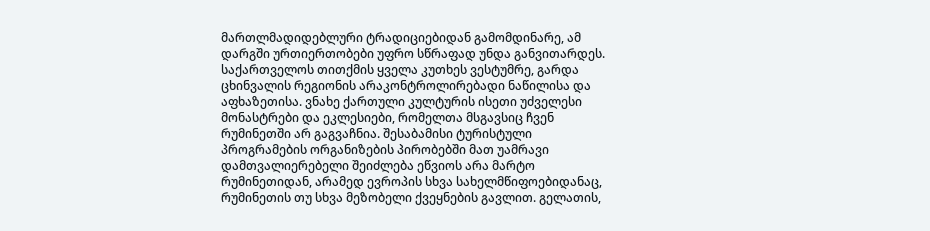მართლმადიდებლური ტრადიციებიდან გამომდინარე, ამ დარგში ურთიერთობები უფრო სწრაფად უნდა განვითარდეს. საქართველოს თითქმის ყველა კუთხეს ვესტუმრე, გარდა ცხინვალის რეგიონის არაკონტროლირებადი ნაწილისა და აფხაზეთისა. ვნახე ქართული კულტურის ისეთი უძველესი მონასტრები და ეკლესიები, რომელთა მსგავსიც ჩვენ რუმინეთში არ გაგვაჩნია. შესაბამისი ტურისტული პროგრამების ორგანიზების პირობებში მათ უამრავი დამთვალიერებელი შეიძლება ეწვიოს არა მარტო რუმინეთიდან, არამედ ევროპის სხვა სახელმწიფოებიდანაც, რუმინეთის თუ სხვა მეზობელი ქვეყნების გავლით. გელათის,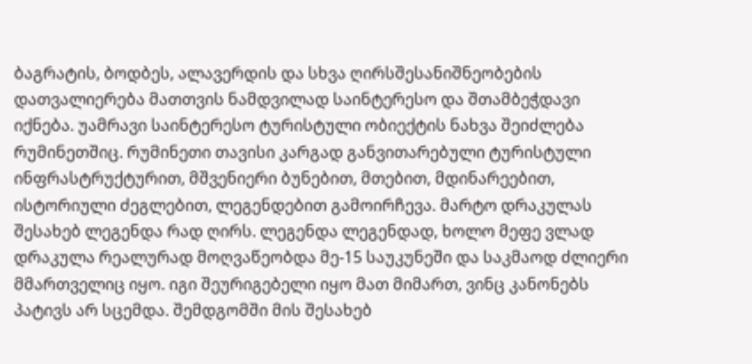ბაგრატის, ბოდბეს, ალავერდის და სხვა ღირსშესანიშნეობების დათვალიერება მათთვის ნამდვილად საინტერესო და შთამბეჭდავი იქნება. უამრავი საინტერესო ტურისტული ობიექტის ნახვა შეიძლება რუმინეთშიც. რუმინეთი თავისი კარგად განვითარებული ტურისტული ინფრასტრუქტურით, მშვენიერი ბუნებით, მთებით, მდინარეებით, ისტორიული ძეგლებით, ლეგენდებით გამოირჩევა. მარტო დრაკულას შესახებ ლეგენდა რად ღირს. ლეგენდა ლეგენდად, ხოლო მეფე ვლად დრაკულა რეალურად მოღვაწეობდა მე-15 საუკუნეში და საკმაოდ ძლიერი მმართველიც იყო. იგი შეურიგებელი იყო მათ მიმართ, ვინც კანონებს პატივს არ სცემდა. შემდგომში მის შესახებ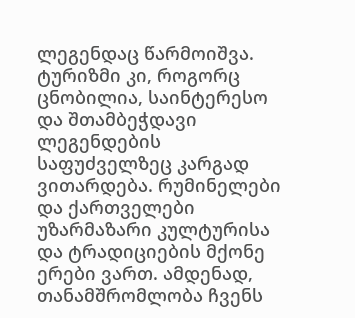ლეგენდაც წარმოიშვა. ტურიზმი კი, როგორც ცნობილია, საინტერესო და შთამბეჭდავი ლეგენდების საფუძველზეც კარგად ვითარდება. რუმინელები და ქართველები უზარმაზარი კულტურისა და ტრადიციების მქონე ერები ვართ. ამდენად, თანამშრომლობა ჩვენს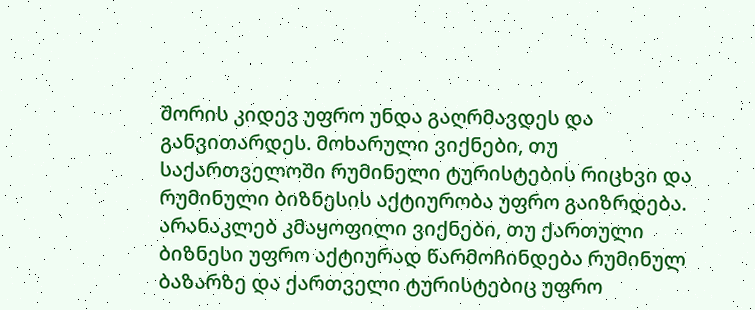შორის კიდევ უფრო უნდა გაღრმავდეს და განვითარდეს. მოხარული ვიქნები, თუ საქართველოში რუმინელი ტურისტების რიცხვი და რუმინული ბიზნესის აქტიურობა უფრო გაიზრდება. არანაკლებ კმაყოფილი ვიქნები, თუ ქართული ბიზნესი უფრო აქტიურად წარმოჩინდება რუმინულ ბაზარზე და ქართველი ტურისტებიც უფრო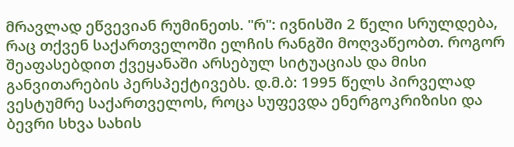მრავლად ეწვევიან რუმინეთს. "რ": ივნისში 2 წელი სრულდება, რაც თქვენ საქართველოში ელჩის რანგში მოღვაწეობთ. როგორ შეაფასებდით ქვეყანაში არსებულ სიტუაციას და მისი განვითარების პერსპექტივებს. დ.მ.ბ: 1995 წელს პირველად ვესტუმრე საქართველოს, როცა სუფევდა ენერგოკრიზისი და ბევრი სხვა სახის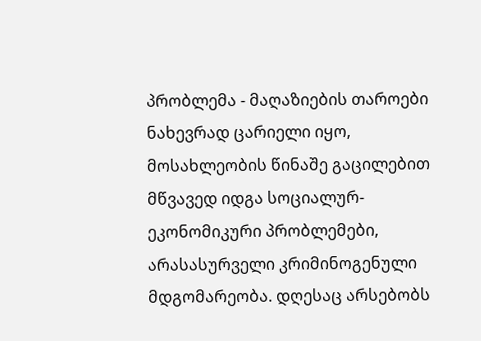პრობლემა - მაღაზიების თაროები ნახევრად ცარიელი იყო, მოსახლეობის წინაშე გაცილებით მწვავედ იდგა სოციალურ-ეკონომიკური პრობლემები, არასასურველი კრიმინოგენული მდგომარეობა. დღესაც არსებობს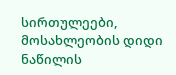სირთულეები, მოსახლეობის დიდი ნაწილის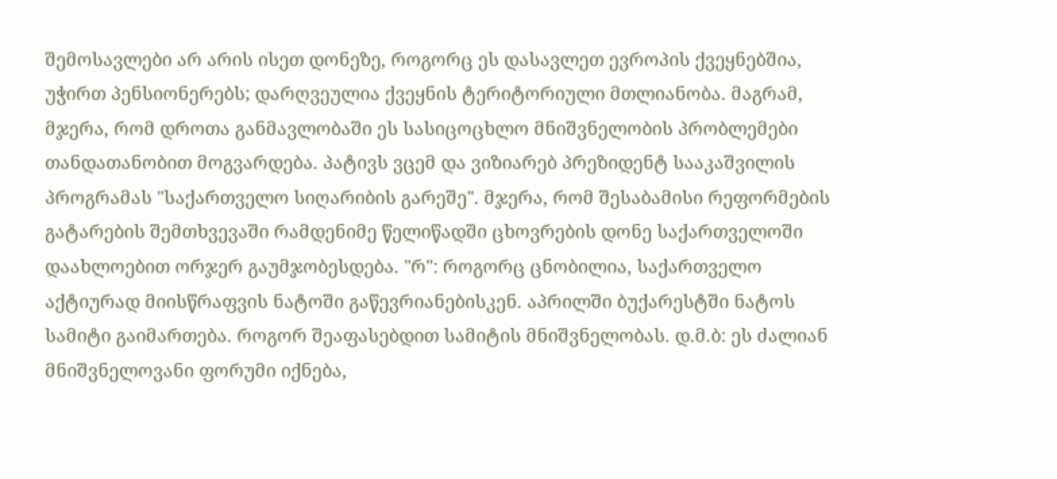შემოსავლები არ არის ისეთ დონეზე, როგორც ეს დასავლეთ ევროპის ქვეყნებშია, უჭირთ პენსიონერებს; დარღვეულია ქვეყნის ტერიტორიული მთლიანობა. მაგრამ, მჯერა, რომ დროთა განმავლობაში ეს სასიცოცხლო მნიშვნელობის პრობლემები თანდათანობით მოგვარდება. პატივს ვცემ და ვიზიარებ პრეზიდენტ სააკაშვილის პროგრამას "საქართველო სიღარიბის გარეშე". მჯერა, რომ შესაბამისი რეფორმების გატარების შემთხვევაში რამდენიმე წელიწადში ცხოვრების დონე საქართველოში დაახლოებით ორჯერ გაუმჯობესდება. "რ": როგორც ცნობილია, საქართველო აქტიურად მიისწრაფვის ნატოში გაწევრიანებისკენ. აპრილში ბუქარესტში ნატოს სამიტი გაიმართება. როგორ შეაფასებდით სამიტის მნიშვნელობას. დ.მ.ბ: ეს ძალიან მნიშვნელოვანი ფორუმი იქნება,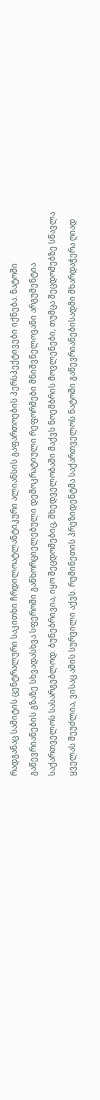რადგანაც სამიტის ცენტრალური საკითხი ჩრდილოატლანტიკური ალიანსის გაფართოების პერსპექტივები იქნება. ნატოში გაწევრიანების გზაზე სხვადასხვა სფეროში განხორციელებული დემოკრატიული რეფორმები მნიშვნელოვანი არგუმენტია საქართველოს სასარგებლოდ. ბუნებრივია, იყო შეცდომებიც, მხედველობაში მაქვს ნოემბრის მოვლენები, თუმცა შეცდომებზე სწავლა ყველას შეუძლია, ვისაც ამის სურვილი აქვს. რუმინეთის პრეზიდენტმა საქართველოს ნატოში გაწევრიანებისადმი მხარდაჭერა ღიად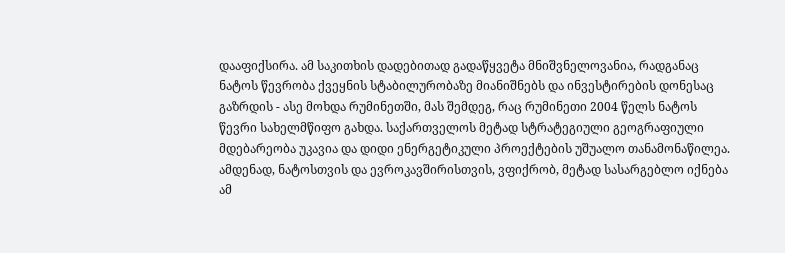დააფიქსირა. ამ საკითხის დადებითად გადაწყვეტა მნიშვნელოვანია, რადგანაც ნატოს წევრობა ქვეყნის სტაბილურობაზე მიანიშნებს და ინვესტირების დონესაც გაზრდის - ასე მოხდა რუმინეთში, მას შემდეგ, რაც რუმინეთი 2004 წელს ნატოს წევრი სახელმწიფო გახდა. საქართველოს მეტად სტრატეგიული გეოგრაფიული მდებარეობა უკავია და დიდი ენერგეტიკული პროექტების უშუალო თანამონაწილეა. ამდენად, ნატოსთვის და ევროკავშირისთვის, ვფიქრობ, მეტად სასარგებლო იქნება ამ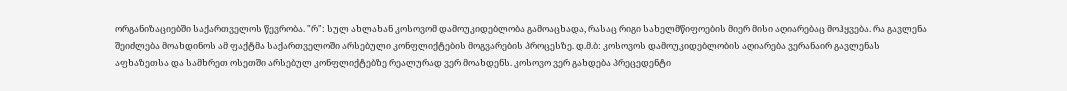ორგანიზაციებში საქართველოს წევრობა. "რ": სულ ახლახან კოსოვომ დამოუკიდებლობა გამოაცხადა, რასაც რიგი სახელმწიფოების მიერ მისი აღიარებაც მოჰყვება. რა გავლენა შეიძლება მოახდინოს ამ ფაქტმა საქართველოში არსებული კონფლიქტების მოგვარების პროცესზე. დ.მ.ბ: კოსოვოს დამოუკიდებლობის აღიარება ვერანაირ გავლენას აფხაზეთსა და სამხრეთ ოსეთში არსებულ კონფლიქტებზე რეალურად ვერ მოახდენს. კოსოვო ვერ გახდება პრეცედენტი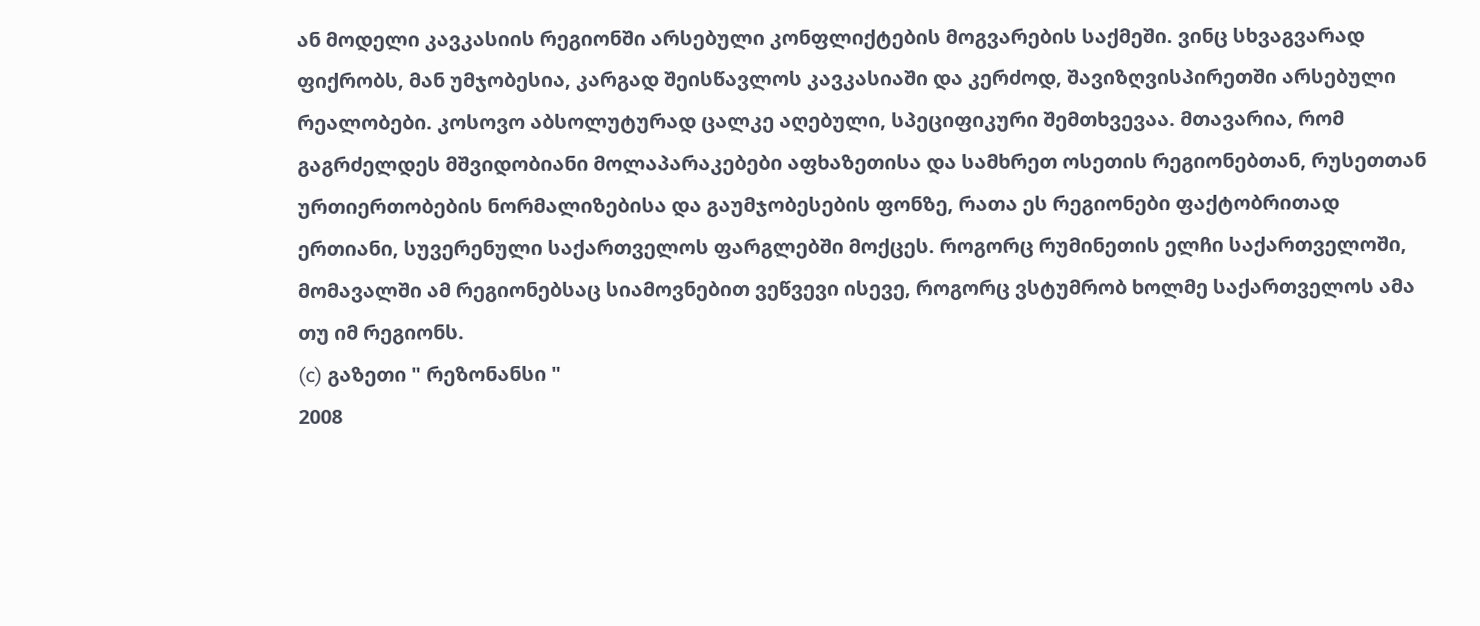ან მოდელი კავკასიის რეგიონში არსებული კონფლიქტების მოგვარების საქმეში. ვინც სხვაგვარად ფიქრობს, მან უმჯობესია, კარგად შეისწავლოს კავკასიაში და კერძოდ, შავიზღვისპირეთში არსებული რეალობები. კოსოვო აბსოლუტურად ცალკე აღებული, სპეციფიკური შემთხვევაა. მთავარია, რომ გაგრძელდეს მშვიდობიანი მოლაპარაკებები აფხაზეთისა და სამხრეთ ოსეთის რეგიონებთან, რუსეთთან ურთიერთობების ნორმალიზებისა და გაუმჯობესების ფონზე, რათა ეს რეგიონები ფაქტობრითად ერთიანი, სუვერენული საქართველოს ფარგლებში მოქცეს. როგორც რუმინეთის ელჩი საქართველოში, მომავალში ამ რეგიონებსაც სიამოვნებით ვეწვევი ისევე, როგორც ვსტუმრობ ხოლმე საქართველოს ამა თუ იმ რეგიონს.
(c) გაზეთი " რეზონანსი "
2008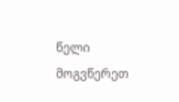წელი მოგვწერეთ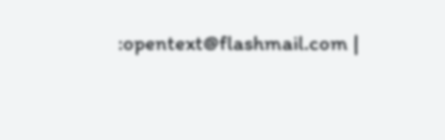:opentext@flashmail.com |